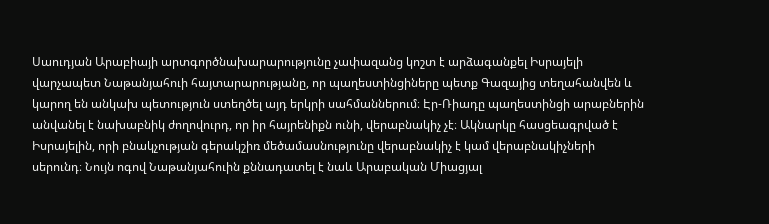Սաուդյան Արաբիայի արտգործնախարարությունը չափազանց կոշտ է արձագանքել Իսրայելի վարչապետ Նաթանյահուի հայտարարությանը, որ պաղեստինցիները պետք Գազայից տեղահանվեն և կարող են անկախ պետություն ստեղծել այդ երկրի սահմաններում։ Էր-Ռիադը պաղեստինցի արաբներին անվանել է նախաբնիկ ժողովուրդ, որ իր հայրենիքն ունի, վերաբնակիչ չէ։ Ակնարկը հասցեագրված է Իսրայելին, որի բնակչության գերակշիռ մեծամասնությունը վերաբնակիչ է կամ վերաբնակիչների սերունդ։ Նույն ոգով Նաթանյահուին քննադատել է նաև Արաբական Միացյալ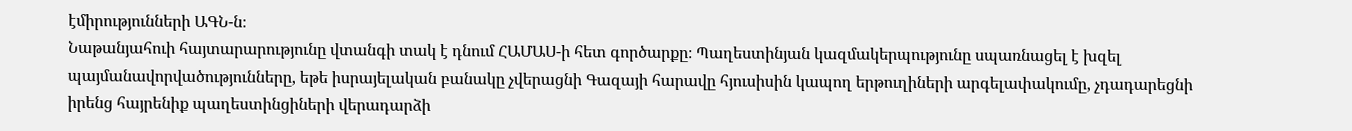էմիրությունների ԱԳՆ-ն։
Նաթանյահուի հայտարարությունը վտանգի տակ է դնում ՀԱՄԱՍ-ի հետ գործարքը։ Պաղեստինյան կազմակերպությունը սպառնացել է խզել պայմանավորվածությունները, եթե իսրայելական բանակը չվերացնի Գազայի հարավը հյուսիսին կապող երթուղիների արգելափակումը, չդադարեցնի իրենց հայրենիք պաղեստինցիների վերադարձի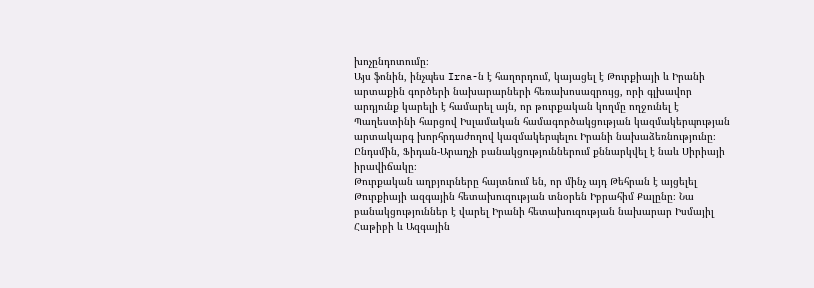խոչընդոտումը։
Այս ֆոնին, ինչպես Irna-ն է հաղորդում, կայացել է Թուրքիայի և Իրանի արտաքին գործերի նախարարների հեռախոսազրույց, որի գլխավոր արդյունք կարելի է համարել այն, որ թուրքական կողմը ողջունել է Պաղեստինի հարցով Իսլամական համագործակցության կազմակերպության արտակարգ խորհրդաժողով կազմակերպելու Իրանի նախաձեռնությունը։ Ընդսմին, Ֆիդան-Արաղչի բանակցություններում քննարկվել է նաև Սիրիայի իրավիճակը։
Թուրքական աղբյուրները հայտնում են, որ մինչ այդ Թեհրան է այցելել Թուրքիայի ազգային հետախուզության տնօրեն Իբրահիմ Քալընը։ Նա բանակցություններ է վարել Իրանի հետախուզության նախարար Իսմայիլ Հաթիբի և Ազգային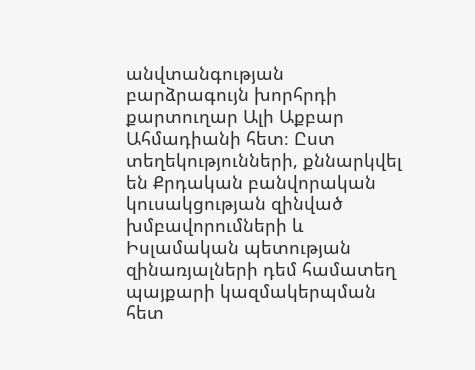անվտանգության բարձրագույն խորհրդի քարտուղար Ալի Աքբար Ահմադիանի հետ։ Ըստ տեղեկությունների, քննարկվել են Քրդական բանվորական կուսակցության զինված խմբավորումների և Իսլամական պետության զինառյալների դեմ համատեղ պայքարի կազմակերպման հետ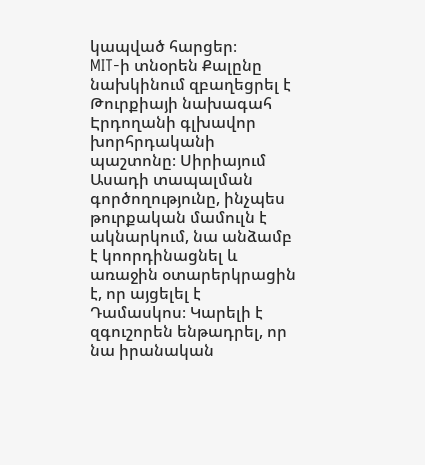կապված հարցեր։
MIT-ի տնօրեն Քալընը նախկինում զբաղեցրել է Թուրքիայի նախագահ Էրդողանի գլխավոր խորհրդականի պաշտոնը։ Սիրիայում Ասադի տապալման գործողությունը, ինչպես թուրքական մամուլն է ակնարկում, նա անձամբ է կոորդինացնել և առաջին օտարերկրացին է, որ այցելել է Դամասկոս։ Կարելի է զգուշորեն ենթադրել, որ նա իրանական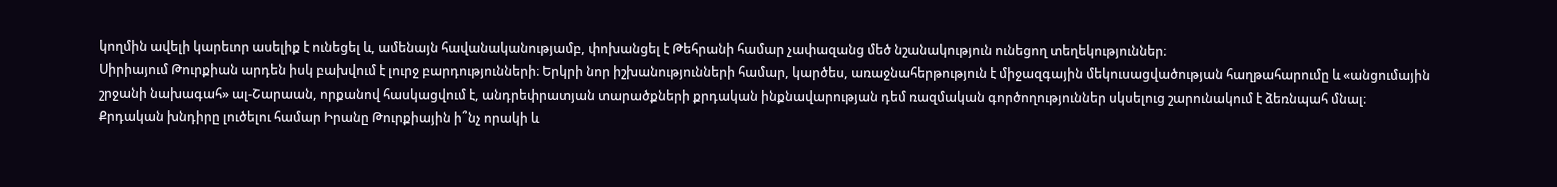կողմին ավելի կարեւոր ասելիք է ունեցել և, ամենայն հավանականությամբ, փոխանցել է Թեհրանի համար չափազանց մեծ նշանակություն ունեցող տեղեկություններ։
Սիրիայում Թուրքիան արդեն իսկ բախվում է լուրջ բարդությունների։ Երկրի նոր իշխանությունների համար, կարծես, առաջնահերթություն է միջազգային մեկուսացվածության հաղթահարումը և «անցումային շրջանի նախագահ» ալ-Շարաան, որքանով հասկացվում է, անդրեփրատյան տարածքների քրդական ինքնավարության դեմ ռազմական գործողություններ սկսելուց շարունակում է ձեռնպահ մնալ։
Քրդական խնդիրը լուծելու համար Իրանը Թուրքիային ի՞նչ որակի և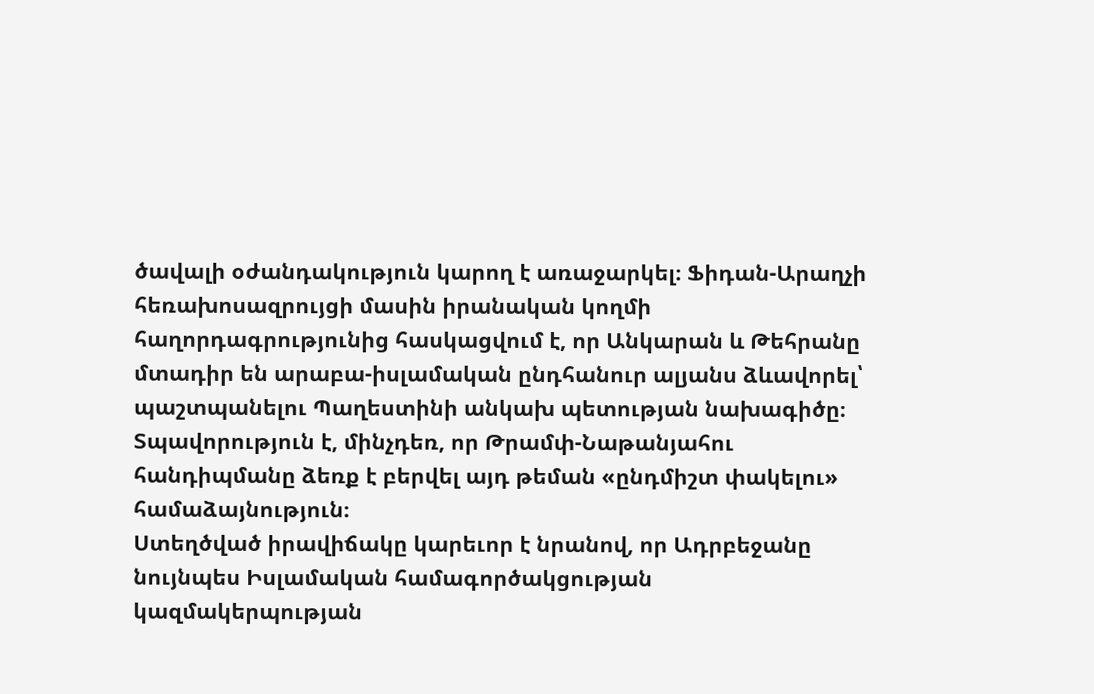ծավալի օժանդակություն կարող է առաջարկել։ Ֆիդան-Արաղչի հեռախոսազրույցի մասին իրանական կողմի հաղորդագրությունից հասկացվում է, որ Անկարան և Թեհրանը մտադիր են արաբա-իսլամական ընդհանուր ալյանս ձևավորել՝ պաշտպանելու Պաղեստինի անկախ պետության նախագիծը։ Տպավորություն է, մինչդեռ, որ Թրամփ-Նաթանյահու հանդիպմանը ձեռք է բերվել այդ թեման «ընդմիշտ փակելու» համաձայնություն։
Ստեղծված իրավիճակը կարեւոր է նրանով, որ Ադրբեջանը նույնպես Իսլամական համագործակցության կազմակերպության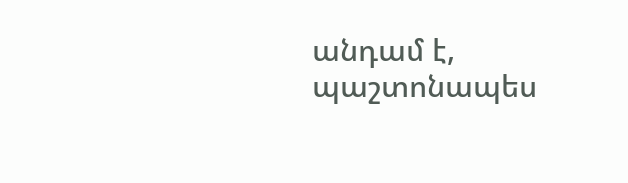անդամ է, պաշտոնապես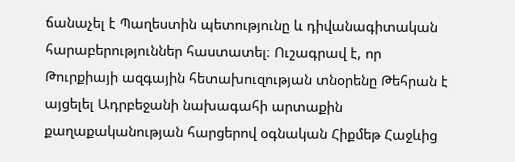ճանաչել է Պաղեստին պետությունը և դիվանագիտական հարաբերություններ հաստատել։ Ուշագրավ է, որ Թուրքիայի ազգային հետախուզության տնօրենը Թեհրան է այցելել Ադրբեջանի նախագահի արտաքին քաղաքականության հարցերով օգնական Հիքմեթ Հաջևից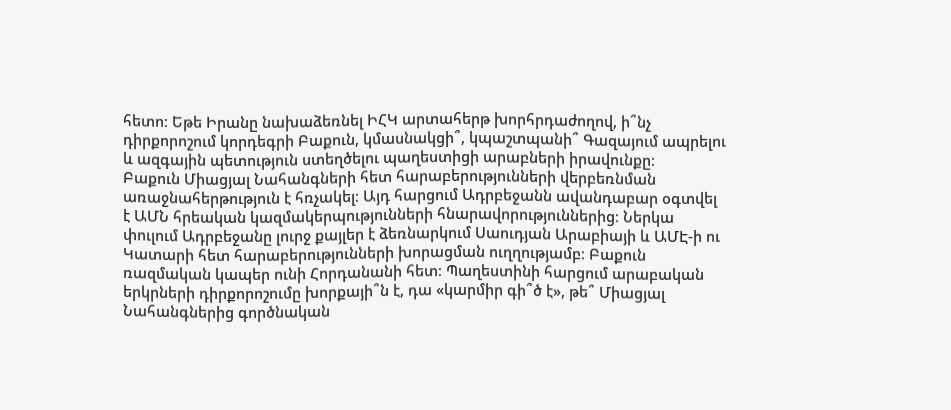հետո։ Եթե Իրանը նախաձեռնել ԻՀԿ արտահերթ խորհրդաժողով, ի՞նչ դիրքորոշում կորդեգրի Բաքուն, կմասնակցի՞, կպաշտպանի՞ Գազայում ապրելու և ազգային պետություն ստեղծելու պաղեստիցի արաբների իրավունքը։
Բաքուն Միացյալ Նահանգների հետ հարաբերությունների վերբեռնման առաջնահերթություն է հռչակել։ Այդ հարցում Ադրբեջանն ավանդաբար օգտվել է ԱՄՆ հրեական կազմակերպությունների հնարավորություններից։ Ներկա փուլում Ադրբեջանը լուրջ քայլեր է ձեռնարկում Սաուդյան Արաբիայի և ԱՄԷ-ի ու Կատարի հետ հարաբերությունների խորացման ուղղությամբ։ Բաքուն ռազմական կապեր ունի Հորդանանի հետ։ Պաղեստինի հարցում արաբական երկրների դիրքորոշումը խորքայի՞ն է, դա «կարմիր գի՞ծ է», թե՞ Միացյալ Նահանգներից գործնական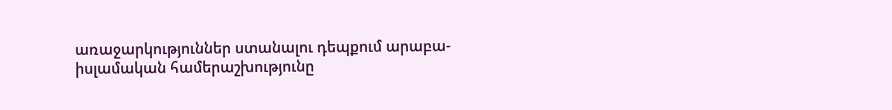առաջարկություններ ստանալու դեպքում արաբա-իսլամական համերաշխությունը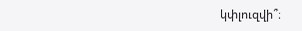կփլուզվի՞։